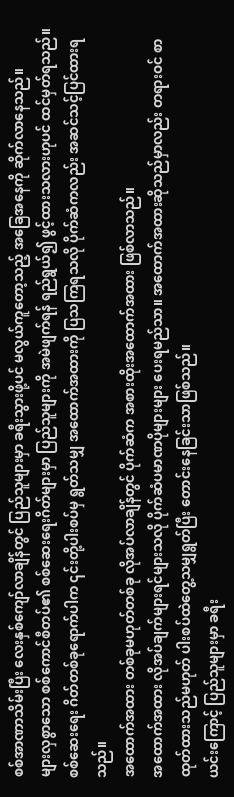စစ်အာဏာသိမ်းပြီး လေးနှစ်ကျော်လာချိန်တွင် ပြည်သူများမှာ ခရီးသွားဖို့ပင် မလွယ်ကူတော့သည့် အခြေအနေကို ဆိုက်လာနေသည်။
များလှစွာသော စစ်ကောင်စီတပ်၏ စစ်ဆေးရေးဂိတ်များမှာ ပြည်သူများကို အမဲဖျက်ရန် ရည်ရွယ်၍ ဖွင့်ထားသလားဟုပင် ထင်မှတ်ရသည်။
စစ်ဆေးရေး ဂိတ်တစ်ခုရောက်ပါက ၎င်းတို့ပါးစပ်မှ ရွတ်သမျှ အထောက်အထားကို ပြသကြရသလို ပိုက်ဆံကလည်း အဆင်သင့်ပြင်ထားရသည်။
အထောက်အထား တစ်ခုမဟုတ်တစ်ခု လိုအပ်လာချိန်တွင် ပိုက်ဆံက အစားထိုးအထောက်အထား ဖြစ်လာသည်။
အထောက်အထား လိုအပ်ချက်များရင်များသလို ပိုက်ဆံပမာဏပိုများများ ပေးရမည်သာ။ အထောက်အထားဆိုသည်မှာလည်း တရားဝင် စာထုတ်ထားသည်မဟုတ် ပါးစပ်ထဲတွေ့သမျှရွတ်ပြီး တောင်းနေခြင်းသာဖြစ်သည်။
ယင်းကြောင့် ပြည်သူများမှာ ခရီး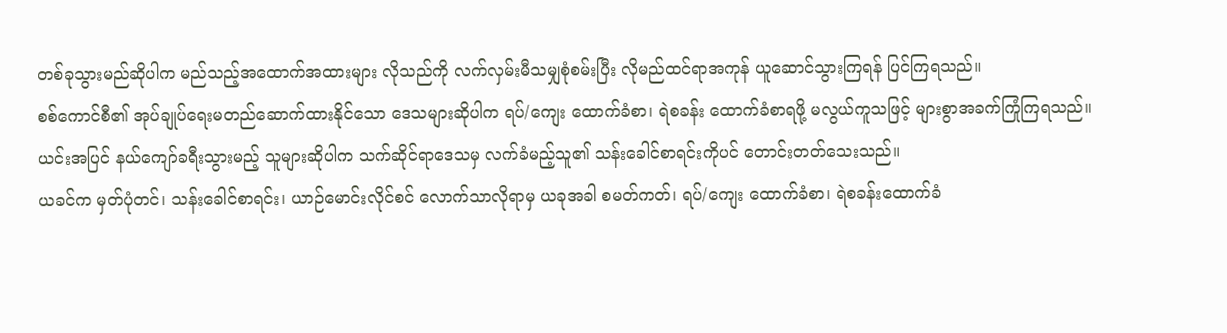တစ်ခုသွားမည်ဆိုပါက မည်သည့်အထောက်အထားများ လိုသည်ကို လက်လှမ်းမီသမျှစုံစမ်းပြီး လိုမည်ထင်ရာအကုန် ယူဆောင်သွားကြရန် ပြင်ကြရသည်။
စစ်ကောင်စီ၏ အုပ်ချုပ်ရေးမတည်ဆောက်ထားနိုင်သော ဒေသများဆိုပါက ရပ်/ကျေး ထောက်ခံစာ၊ ရဲစခန်း ထောက်ခံစာရဖို့ မလွယ်ကူသဖြင့် များစွာအခက်ကြုံကြရသည်။
ယင်းအပြင် နယ်ကျော်ခရီးသွားမည့် သူများဆိုပါက သက်ဆိုင်ရာဒေသမှ လက်ခံမည့်သူ၏ သန်းခေါင်စာရင်းကိုပင် တောင်းတတ်သေးသည်။
ယခင်က မှတ်ပုံတင်၊ သန်းခေါင်စာရင်း၊ ယာဉ်မောင်းလိုင်စင် လောက်သာလိုရာမှ ယခုအခါ စမတ်ကတ်၊ ရပ်/ကျေး ထောက်ခံစာ၊ ရဲစခန်းထောက်ခံ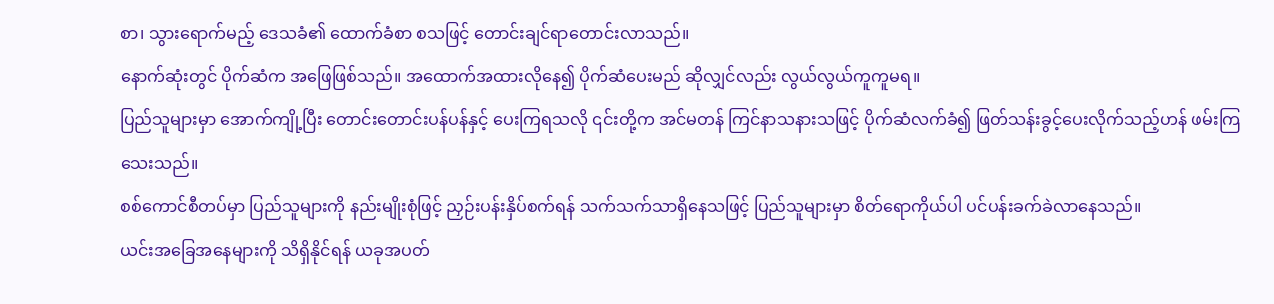စာ၊ သွားရောက်မည့် ဒေသခံ၏ ထောက်ခံစာ စသဖြင့် တောင်းချင်ရာတောင်းလာသည်။
နောက်ဆုံးတွင် ပိုက်ဆံက အဖြေဖြစ်သည်။ အထောက်အထားလိုနေ၍ ပိုက်ဆံပေးမည် ဆိုလျှင်လည်း လွယ်လွယ်ကူကူမရ။
ပြည်သူများမှာ အောက်ကျို့ပြီး တောင်းတောင်းပန်ပန်နှင့် ပေးကြရသလို ၎င်းတို့က အင်မတန် ကြင်နာသနားသဖြင့် ပိုက်ဆံလက်ခံ၍ ဖြတ်သန်းခွင့်ပေးလိုက်သည့်ဟန် ဖမ်းကြသေးသည်။
စစ်ကောင်စီတပ်မှာ ပြည်သူများကို နည်းမျိုးစုံဖြင့် ညှဉ်းပန်းနှိပ်စက်ရန် သက်သက်သာရှိနေသဖြင့် ပြည်သူများမှာ စိတ်ရောကိုယ်ပါ ပင်ပန်းခက်ခဲလာနေသည်။
ယင်းအခြေအနေများကို သိရှိနိုင်ရန် ယခုအပတ်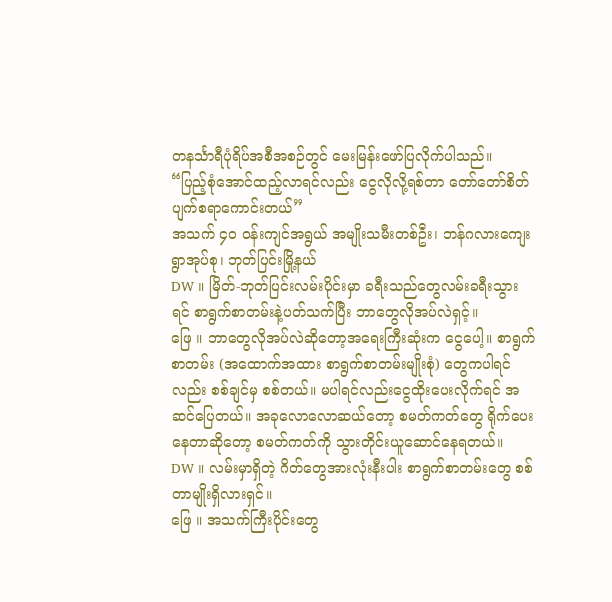တနင်္သာရီပုံရိပ်အစီအစဉ်တွင် မေးမြန်းဖော်ပြလိုက်ပါသည်။
“ပြည့်စုံအောင်ထည့်လာရင်လည်း ငွေလိုလို့ရစ်တာ တော်တော်စိတ်ပျက်စရာကောင်းတယ်”
အသက် ၄၀ ဝန်းကျင်အရွယ် အမျိုးသမီးတစ်ဦး၊ ဘန်ဂလားကျေးရွာအုပ်စု၊ ဘုတ်ပြင်းမြို့နယ်
DW ။ မြိတ်-ဘုတ်ပြင်းလမ်းပိုင်းမှာ ခရီးသည်တွေလမ်းခရီးသွားရင် စာရွက်စာတမ်းနဲ့ပတ်သက်ပြီး ဘာတွေလိုအပ်လဲရှင့်။
ဖြေ ။ ဘာတွေလိုအပ်လဲဆိုတော့အရေးကြီးဆုံးက ငွေပေါ့။ စာရွက်စာတမ်း (အထောက်အထား စာရွက်စာတမ်းမျိုးစုံ) တွေကပါရင်လည်း စစ်ချင်မှ စစ်တယ်။ မပါရင်လည်းငွေထိုးပေးလိုက်ရင် အဆင်ပြေတယ်။ အခုလောလောဆယ်တော့ စမတ်ကတ်တွေ ရိုက်ပေးနေတာဆိုတော့ စမတ်ကတ်ကို သွားတိုင်းယူဆောင်နေရတယ်။
DW ။ လမ်းမှာရှိတဲ့ ဂိတ်တွေအားလုံးနီးပါး စာရွက်စာတမ်းတွေ စစ်တာမျိုးရှိလားရှင်။
ဖြေ ။ အသက်ကြီးပိုင်းတွေ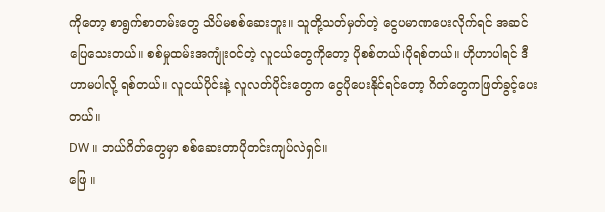ကိုတော့ စာရွက်စာတမ်းတွေ သိပ်မစစ်ဆေးဘူး။ သူတို့သတ်မှတ်တဲ့ ငွေပမာဏပေးလိုက်ရင် အဆင်ပြေသေးတယ်။ စစ်မှုထမ်းအကျုံးဝင်တဲ့ လူငယ်တွေကိုတော့ ပိုစစ်တယ်၊ပိုရစ်တယ်။ ဟိုဟာပါရင် ဒီဟာမပါလို့ ရစ်တယ်။ လူငယ်ပိုင်းနဲ့ လူလတ်ပိုင်းတွေက ငွေပိုပေးနိုင်ရင်တော့ ဂိတ်တွေကဖြတ်ခွင့်ပေးတယ်။
DW ။ ဘယ်ဂိတ်တွေမှာ စစ်ဆေးတာပိုတင်းကျပ်လဲရှင်။
ဖြေ ။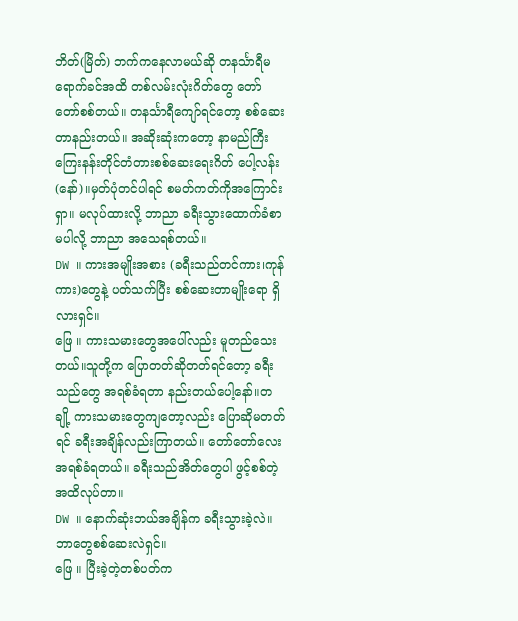ဘိတ်(မြိတ်) ဘက်ကနေလာမယ်ဆို တနင်္သာရီမရောက်ခင်အထိ တစ်လမ်းလုံးဂိတ်တွေ တော်တော်စစ်တယ်။ တနင်္သာရီကျော်ရင်တော့ စစ်ဆေးတာနည်းတယ်။ အဆိုးဆုံးကတော့ နာမည်ကြီး ကြေးနန်းတိုင်တံတားစစ်ဆေးရေးဂိတ် ပေါ့လန်း(နော်)။မှတ်ပုံတင်ပါရင် စမတ်ကတ်ကိုအကြောင်းရှာ။ မလုပ်ထားလို့ ဘာညာ ခရီးသွားထောက်ခံစာမပါလို့ ဘာညာ အသေရစ်တယ်။
DW ။ ကားအမျိုးအစား (ခရီးသည်တင်ကား၊ကုန်ကား)တွေနဲ့ ပတ်သက်ပြီး စစ်ဆေးတာမျိုးရော ရှိလားရှင်။
ဖြေ ။ ကားသမားတွေအပေါ်လည်း မူတည်သေးတယ်။သူတို့က ပြောတတ်ဆိုတတ်ရင်တော့ ခရီးသည်တွေ အရစ်ခံရတာ နည်းတယ်ပေါ့နော်။တချို့ ကားသမားတွေကျတော့လည်း ပြောဆိုမတတ်ရင် ခရီးအချိန်လည်းကြာတယ်။ တော်တော်လေးအရစ်ခံရတယ်။ ခရီးသည်အိတ်တွေပါ ဖွင့်စစ်တဲ့အထိလုပ်တာ။
DW ။ နောက်ဆုံးဘယ်အချိန်က ခရီးသွားခဲ့လဲ။ ဘာတွေစစ်ဆေးလဲရှင်။
ဖြေ ။ ပြီးခဲ့တဲ့တစ်ပတ်က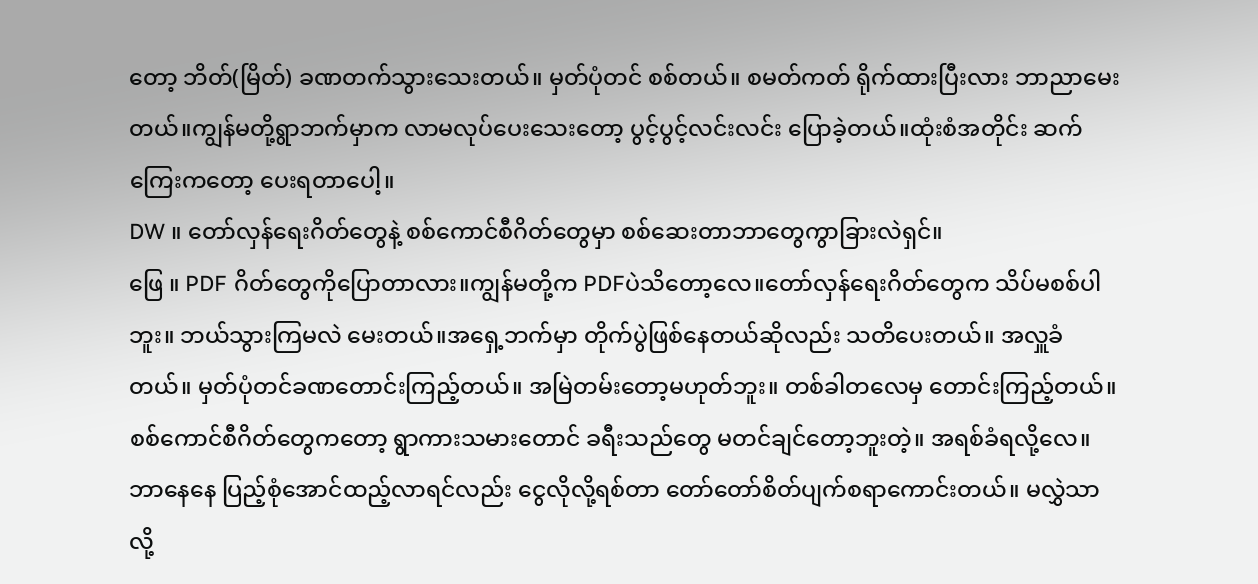တော့ ဘိတ်(မြိတ်) ခဏတက်သွားသေးတယ်။ မှတ်ပုံတင် စစ်တယ်။ စမတ်ကတ် ရိုက်ထားပြီးလား ဘာညာမေးတယ်။ကျွန်မတို့ရွာဘက်မှာက လာမလုပ်ပေးသေးတော့ ပွင့်ပွင့်လင်းလင်း ပြောခဲ့တယ်။ထုံးစံအတိုင်း ဆက်ကြေးကတော့ ပေးရတာပေါ့။
DW ။ တော်လှန်ရေးဂိတ်တွေနဲ့ စစ်ကောင်စီဂိတ်တွေမှာ စစ်ဆေးတာဘာတွေကွာခြားလဲရှင်။
ဖြေ ။ PDF ဂိတ်တွေကိုပြောတာလား။ကျွန်မတို့က PDFပဲသိတော့လေ။တော်လှန်ရေးဂိတ်တွေက သိပ်မစစ်ပါဘူး။ ဘယ်သွားကြမလဲ မေးတယ်။အရှေ့ဘက်မှာ တိုက်ပွဲဖြစ်နေတယ်ဆိုလည်း သတိပေးတယ်။ အလှူခံတယ်။ မှတ်ပုံတင်ခဏတောင်းကြည့်တယ်။ အမြဲတမ်းတော့မဟုတ်ဘူး။ တစ်ခါတလေမှ တောင်းကြည့်တယ်။ စစ်ကောင်စီဂိတ်တွေကတော့ ရွာကားသမားတောင် ခရီးသည်တွေ မတင်ချင်တော့ဘူးတဲ့။ အရစ်ခံရလို့လေ။ဘာနေနေ ပြည့်စုံအောင်ထည့်လာရင်လည်း ငွေလိုလို့ရစ်တာ တော်တော်စိတ်ပျက်စရာကောင်းတယ်။ မလွှဲသာလို့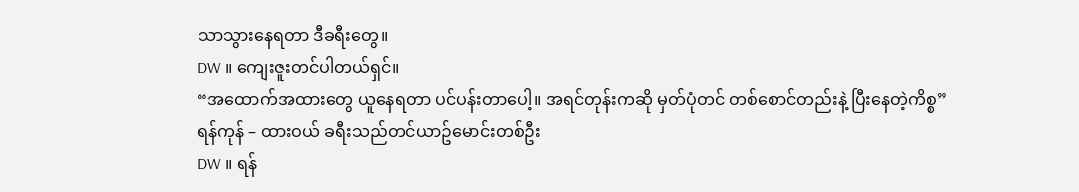သာသွားနေရတာ ဒီခရီးတွေ။
DW ။ ကျေးဇူးတင်ပါတယ်ရှင်။
“အထောက်အထားတွေ ယူနေရတာ ပင်ပန်းတာပေါ့။ အရင်တုန်းကဆို မှတ်ပုံတင် တစ်စောင်တည်းနဲ့ ပြီးနေတဲ့ကိစ္စ”
ရန်ကုန် – ထားဝယ် ခရီးသည်တင်ယာဥ်မောင်းတစ်ဦး
DW ။ ရန်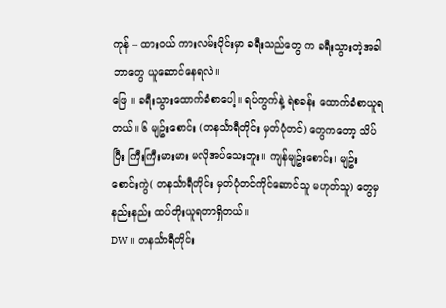ကုန် – ထားဝယ် ကားလမ်းပိုင်းမှာ ခရီးသည်တွေ က ခရီးသွားတဲ့အခါ ဘာတွေ ယူဆောင်နေရလဲ။
ဖြေ ။ ခရီးသွားထောက်ခံစာပေါ့။ ရပ်ကွက်နဲ့ ရဲစခန်း ထောက်ခံစာယူရတယ်။ ၆ မျဥ်းစောင်း (တနင်္သာရီတိုင်း မှတ်ပုံတင်) တွေကတော့ သိပ်ပြီး ကြီးကြီးမားမား မလိုအပ်သေးဘူး။ ကျန်မျဥ်းစောင်း၊ မျဥ်းစောင်းကွဲ( တနင်္သာရီတိုင်း မှတ်ပုံတင်ကိုင်ဆောင်သူ မဟုတ်သူ) တွေမှ နည်းနည်း ထပ်တိုးယူရတာရှိတယ်။
DW ။ တနင်္သာရီတိုင်း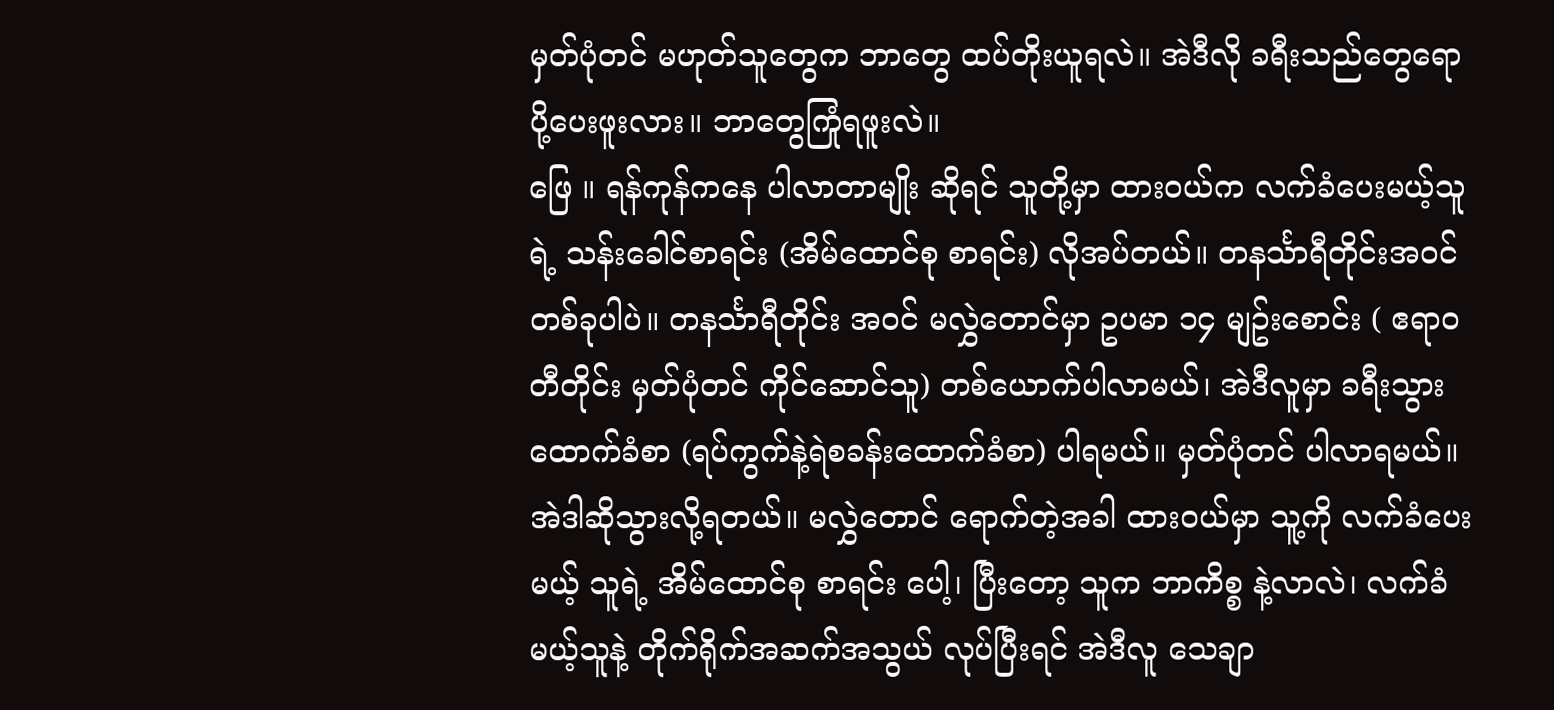မှတ်ပုံတင် မဟုတ်သူတွေက ဘာတွေ ထပ်တိုးယူရလဲ။ အဲဒီလို ခရီးသည်တွေရော ပို့ပေးဖူးလား။ ဘာတွေကြုံရဖူးလဲ။
ဖြေ ။ ရန်ကုန်ကနေ ပါလာတာမျိုး ဆိုရင် သူတို့မှာ ထားဝယ်က လက်ခံပေးမယ့်သူရဲ့ သန်းခေါင်စာရင်း (အိမ်ထောင်စု စာရင်း) လိုအပ်တယ်။ တနင်္သာရီတိုင်းအဝင်တစ်ခုပါပဲ။ တနင်္သာရီတိုင်း အဝင် မလွှဲတောင်မှာ ဥပမာ ၁၄ မျဥ်းစောင်း ( ဧရာဝတီတိုင်း မှတ်ပုံတင် ကိုင်ဆောင်သူ) တစ်ယောက်ပါလာမယ်၊ အဲဒီလူမှာ ခရီးသွားထောက်ခံစာ (ရပ်ကွက်နဲ့ရဲစခန်းထောက်ခံစာ) ပါရမယ်။ မှတ်ပုံတင် ပါလာရမယ်။ အဲဒါဆိုသွားလို့ရတယ်။ မလွှဲတောင် ရောက်တဲ့အခါ ထားဝယ်မှာ သူ့ကို လက်ခံပေးမယ့် သူရဲ့ အိမ်ထောင်စု စာရင်း ပေါ့၊ ပြီးတော့ သူက ဘာကိစ္စ နဲ့လာလဲ၊ လက်ခံမယ့်သူနဲ့ တိုက်ရိုက်အဆက်အသွယ် လုပ်ပြီးရင် အဲဒီလူ သေချာ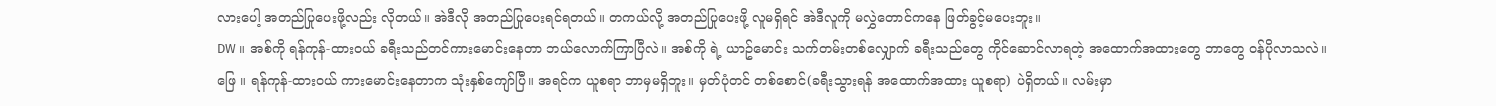လားပေါ့ အတည်ပြုပေးဖို့လည်း လိုတယ်။ အဲဒီလို အတည်ပြုပေးရင်ရတယ်။ တကယ်လို့ အတည်ပြုပေးဖို့ လူမရှိရင် အဲဒီလူကို မလွှဲတောင်ကနေ ဖြတ်ခွင့်မပေးဘူး။
DW ။ အစ်ကို ရန်ကုန်-ထားဝယ် ခရီးသည်တင်ကားမောင်းနေတာ ဘယ်လောက်ကြာပြီလဲ။ အစ်ကို ရဲ့ ယာဥ်မောင်း သက်တမ်းတစ်လျှောက် ခရီးသည်တွေ ကိုင်ဆောင်လာရတဲ့ အထောက်အထားတွေ ဘာတွေ ဝန်ပိုလာသလဲ။
ဖြေ ။ ရန်ကုန်-ထားဝယ် ကားမောင်းနေတာက သုံးနှစ်ကျော်ပြီ။ အရင်က ယူစရာ ဘာမှမရှိဘူး။ မှတ်ပုံတင် တစ်စောင်(ခရီးသွားရန် အထောက်အထား ယူစရာ) ပဲရှိတယ်။ လမ်းမှာ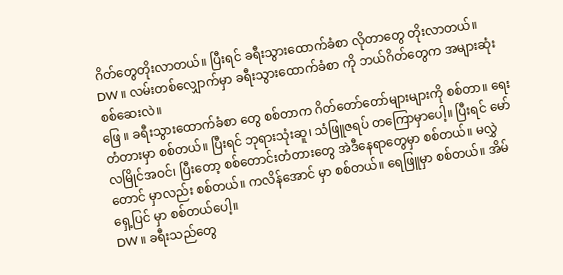ဂိတ်တွေတိုးလာတယ်။ ပြီးရင် ခရီးသွားထောက်ခံစာ လိုတာတွေ တိုးလာတယ်။
DW ။ လမ်းတစ်လျှောက်မှာ ခရီးသွားထောက်ခံစာ ကို ဘယ်ဂိတ်တွေက အများဆုံးစစ်ဆေးလဲ။
ဖြေ ။ ခရီးသွားထောက်ခံစာ တွေ စစ်တာက ဂိတ်တော်တော်များများကို စစ်တာ။ ရေးတံတားမှာ စစ်တယ်။ ပြီးရင် ဘုရားသုံးဆူ၊ သံဖြူဇရပ် တကြောမှာပေါ့။ ပြီးရင် မော်လမြိုင်အဝင်၊ ပြီးတော့ စစ်တောင်းတံတားတွေ အဲဒီနေရာတွေမှာ စစ်တယ်။ မလွှဲတောင် မှာလည်း စစ်တယ်။ ကလိန်အောင် မှာ စစ်တယ်။ ရေဖြူမှာ စစ်တယ်။ အိမ်ရှေ့ပြင် မှာ စစ်တယ်ပေါ့။
DW ။ ခရီးသည်တွေ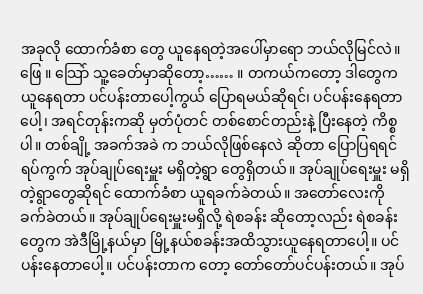အခုလို ထောက်ခံစာ တွေ ယူနေရတဲ့အပေါ်မှာရော ဘယ်လိုမြင်လဲ။
ဖြေ ။ သြော် သူ့ခေတ်မှာဆိုတော့…… ။ တကယ်ကတော့ ဒါတွေက ယူနေရတာ ပင်ပန်းတာပေါ့ကွယ် ပြောရမယ်ဆိုရင်၊ ပင်ပန်းနေရတာပေါ့၊ အရင်တုန်းကဆို မှတ်ပုံတင် တစ်စောင်တည်းနဲ့ ပြီးနေတဲ့ ကိစ္စ ပါ။ တစ်ချို့ အခက်အခဲ က ဘယ်လိုဖြစ်နေလဲ ဆိုတာ ပြောပြရရင် ရပ်ကွက် အုပ်ချုပ်ရေးမှူး မရှိတဲ့ရွာ တွေရှိတယ်။ အုပ်ချုပ်ရေးမှူး မရှိတဲ့ရွာတွေဆိုရင် ထောက်ခံစာ ယူရခက်ခဲတယ်။ အတော်လေးကို ခက်ခဲတယ်။ အုပ်ချုပ်ရေးမှူးမရှိလို့ ရဲစခန်း ဆိုတော့လည်း ရဲစခန်းတွေက အဲဒီမြို့နယ်မှာ မြို့နယ်စခန်းအထိသွားယူနေရတာပေါ့။ ပင်ပန်းနေတာပေါ့။ ပင်ပန်းတာက တော့ တော်တော်ပင်ပန်းတယ်။ အုပ်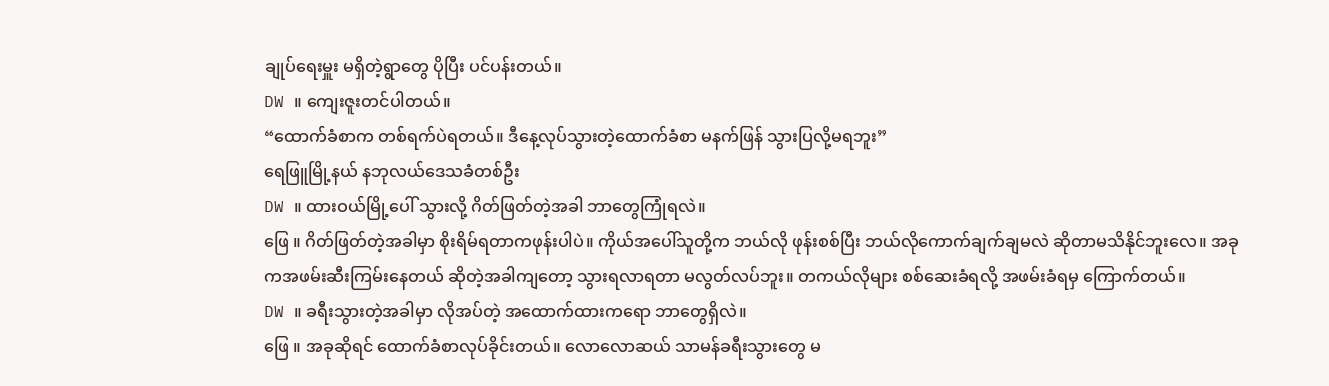ချုပ်ရေးမှူး မရှိတဲ့ရွာတွေ ပိုပြီး ပင်ပန်းတယ်။
DW ။ ကျေးဇူးတင်ပါတယ်။
“ထောက်ခံစာက တစ်ရက်ပဲရတယ်။ ဒီနေ့လုပ်သွားတဲ့ထောက်ခံစာ မနက်ဖြန် သွားပြလို့မရဘူး”
ရေဖြူမြို့နယ် နဘုလယ်ဒေသခံတစ်ဦး
DW ။ ထားဝယ်မြို့ပေါ် သွားလို့ ဂိတ်ဖြတ်တဲ့အခါ ဘာတွေကြုံရလဲ။
ဖြေ ။ ဂိတ်ဖြတ်တဲ့အခါမှာ စိုးရိမ်ရတာကဖုန်းပါပဲ။ ကိုယ်အပေါ်သူတို့က ဘယ်လို ဖုန်းစစ်ပြီး ဘယ်လိုကောက်ချက်ချမလဲ ဆိုတာမသိနိုင်ဘူးလေ။ အခုကအဖမ်းဆီးကြမ်းနေတယ် ဆိုတဲ့အခါကျတော့ သွားရလာရတာ မလွတ်လပ်ဘူး။ တကယ်လိုများ စစ်ဆေးခံရလို့ အဖမ်းခံရမှ ကြောက်တယ်။
DW ။ ခရီးသွားတဲ့အခါမှာ လိုအပ်တဲ့ အထောက်ထားကရော ဘာတွေရှိလဲ။
ဖြေ ။ အခုဆိုရင် ထောက်ခံစာလုပ်ခိုင်းတယ်။ လောလောဆယ် သာမန်ခရီးသွားတွေ မ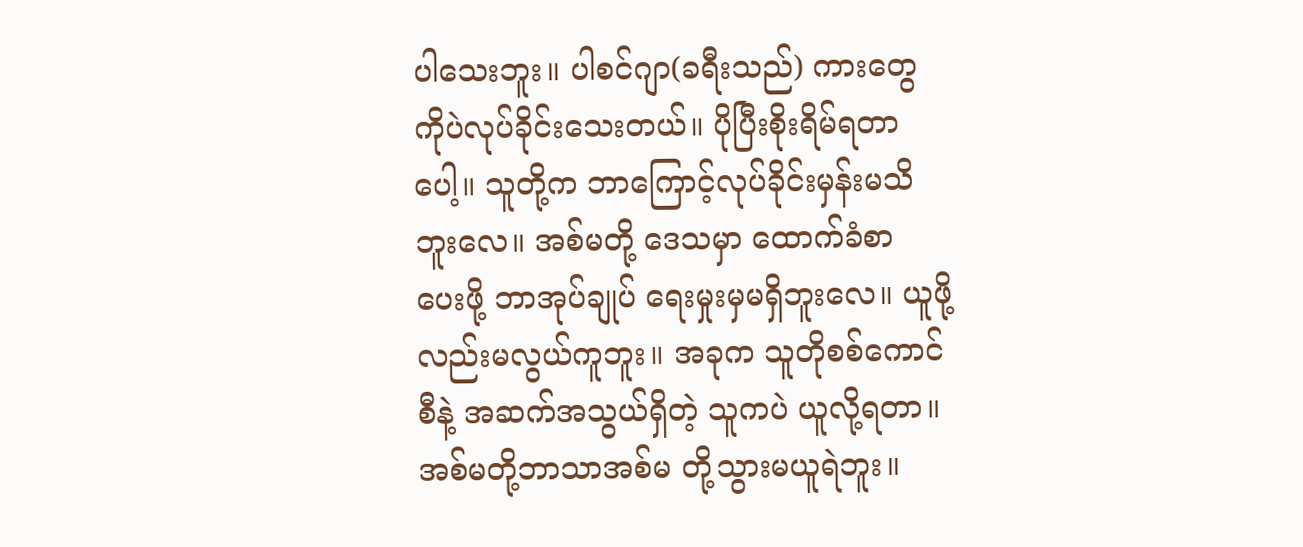ပါသေးဘူး။ ပါစင်ဂျာ(ခရီးသည်) ကားတွေ ကိုပဲလုပ်ခိုင်းသေးတယ်။ ပိုပြီးစိုးရိမ်ရတာပေါ့။ သူတို့က ဘာကြောင့်လုပ်ခိုင်းမှန်းမသိဘူးလေ။ အစ်မတို့ ဒေသမှာ ထောက်ခံစာ ပေးဖို့ ဘာအုပ်ချုပ် ရေးမှုးမှမရှိဘူးလေ။ ယူဖို့လည်းမလွယ်ကူဘူး။ အခုက သူတိုစစ်ကောင်စီနဲ့ အဆက်အသွယ်ရှိတဲ့ သူကပဲ ယူလို့ရတာ။ အစ်မတို့ဘာသာအစ်မ တို့သွားမယူရဲဘူး။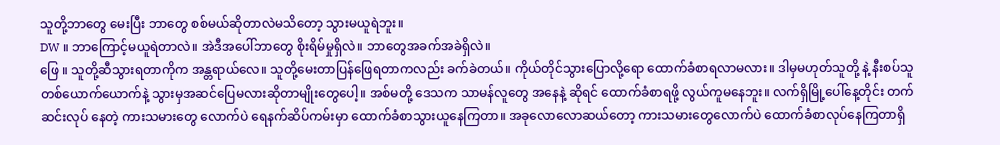သူတို့ဘာတွေ မေးပြီး ဘာတွေ စစ်မယ်ဆိုတာလဲမသိတော့ သွားမယူရဲဘူး။
DW ။ ဘာကြောင့်မယူရဲတာလဲ။ အဲဒီအပေါ်ဘာတွေ စိုးရိမ်မှုရှိလဲ။ ဘာတွေအခက်အခဲရှိလဲ။
ဖြေ ။ သူတို့ဆီသွားရတာကိုက အန္တရာယ်လေ။ သူတို့မေးတာပြန်ဖြေရတာကလည်း ခက်ခဲတယ်။ ကိုယ်တိုင်သွားပြောလို့ရော ထောက်ခံစာရလာမလား။ ဒါမှမဟုတ်သူတို့ နဲ့ နီးစပ်သူ တစ်ယောက်ယောက်နဲ့ သွားမှအဆင်ပြေမလားဆိုတာမျိုးတွေပေါ့။ အစ်မတို့ ဒေသက သာမန်လူတွေ အနေနဲ့ ဆိုရင် ထောက်ခံစာရဖို့ လွယ်ကူမနေဘူး။ လက်ရှိမြို့ပေါ်နေ့တိုင်း တက်ဆင်းလုပ် နေတဲ့ ကားသမားတွေ လောက်ပဲ ရေနက်ဆိပ်ကမ်းမှာ ထောက်ခံစာသွားယူနေကြတာ။ အခုလောလောဆယ်တော့ ကားသမားတွေလောက်ပဲ ထောက်ခံစာလုပ်နေကြတာရှိ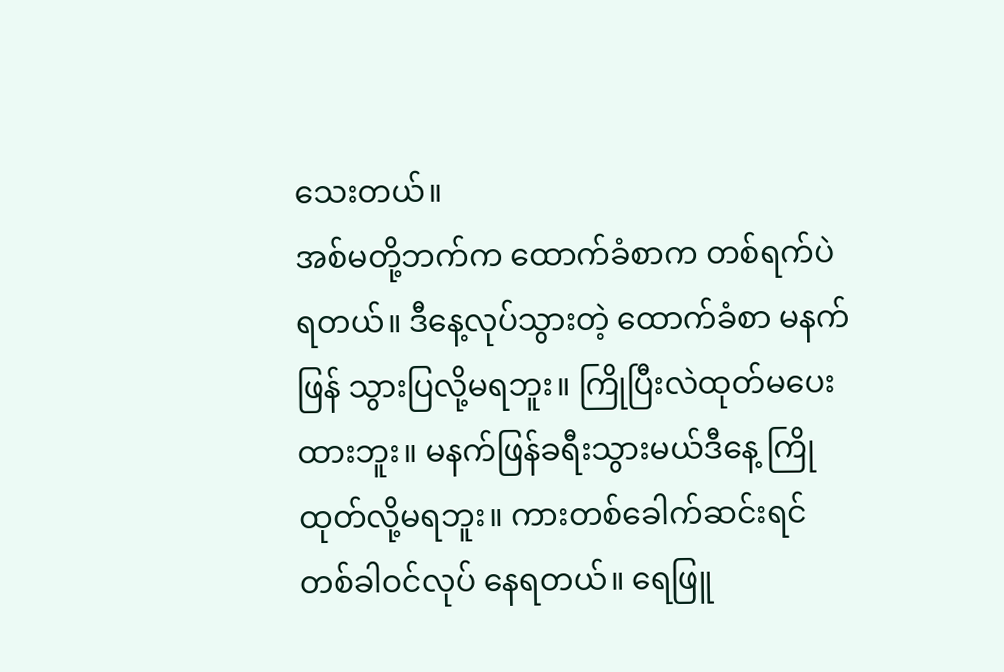သေးတယ်။
အစ်မတို့ဘက်က ထောက်ခံစာက တစ်ရက်ပဲ ရတယ်။ ဒီနေ့လုပ်သွားတဲ့ ထောက်ခံစာ မနက်ဖြန် သွားပြလို့မရဘူး။ ကြိုပြီးလဲထုတ်မပေးထားဘူး။ မနက်ဖြန်ခရီးသွားမယ်ဒီနေ့ ကြိုထုတ်လို့မရဘူး။ ကားတစ်ခေါက်ဆင်းရင် တစ်ခါဝင်လုပ် နေရတယ်။ ရေဖြူ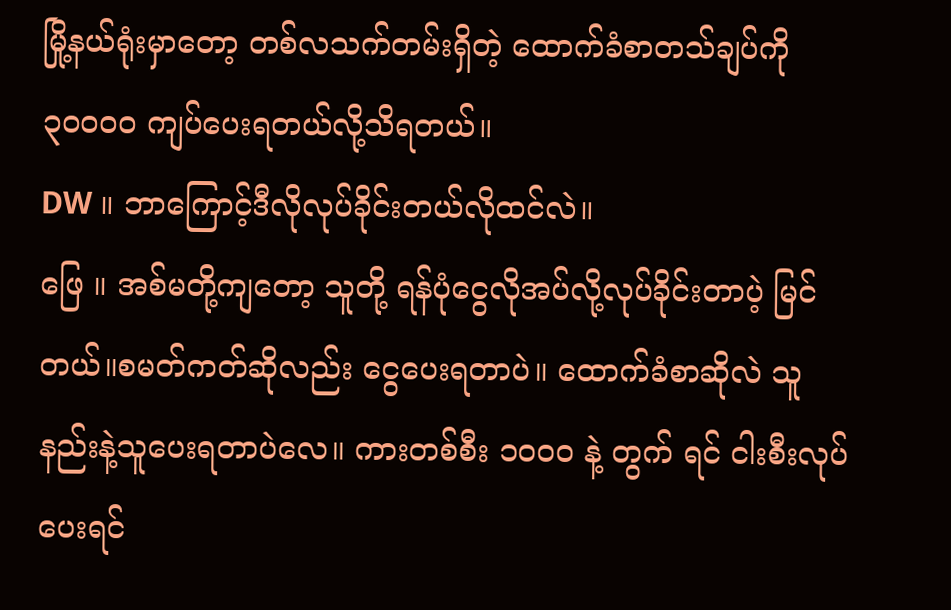မြို့နယ်ရုံးမှာတော့ တစ်လသက်တမ်းရှိတဲ့ ထောက်ခံစာတသ်ချပ်ကို ၃၀၀၀၀ ကျပ်ပေးရတယ်လို့သိရတယ်။
DW ။ ဘာကြောင့်ဒီလိုလုပ်ခိုင်းတယ်လိုထင်လဲ။
ဖြေ ။ အစ်မတို့ကျတော့ သူတို့ ရန်ပုံငွေလိုအပ်လို့လုပ်ခိုင်းတာပဲ့ မြင်တယ်။စမတ်ကတ်ဆိုလည်း ငွေပေးရတာပဲ။ ထောက်ခံစာဆိုလဲ သူနည်းနဲ့သူပေးရတာပဲလေ။ ကားတစ်စီး ၁၀၀၀ နဲ့ တွက် ရင် ငါးစီးလုပ်ပေးရင်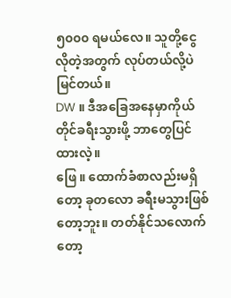၅၀၀၀ ရမယ်လေ။ သူတို့ငွေလိုတဲ့အတွက် လုပ်တယ်လို့ပဲ မြင်တယ်။
DW ။ ဒီအခြေအနေမှာကိုယ်တိုင်ခရီးသွားဖို့ ဘာတွေပြင်ထားလဲ့။
ဖြေ ။ ထောက်ခံစာလည်းမရှိတော့ ခုတလော ခရီးမသွားဖြစ်တော့ဘူး။ တတ်နိုင်သလောက်တော့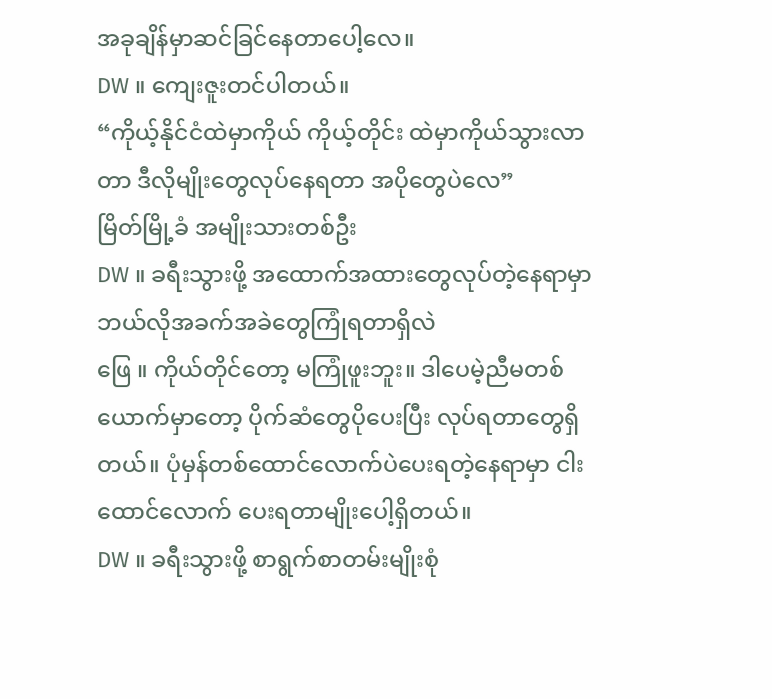အခုချိန်မှာဆင်ခြင်နေတာပေါ့လေ။
DW ။ ကျေးဇူးတင်ပါတယ်။
“ကိုယ့်နိုင်ငံထဲမှာကိုယ် ကိုယ့်တိုင်း ထဲမှာကိုယ်သွားလာတာ ဒီလိုမျိုးတွေလုပ်နေရတာ အပိုတွေပဲလေ”
မြိတ်မြို့ခံ အမျိုးသားတစ်ဦး
DW ။ ခရီးသွားဖို့ အထောက်အထားတွေလုပ်တဲ့နေရာမှာ ဘယ်လိုအခက်အခဲတွေကြုံရတာရှိလဲ
ဖြေ ။ ကိုယ်တိုင်တော့ မကြုံဖူးဘူး။ ဒါပေမဲ့ညီမတစ်ယောက်မှာတော့ ပိုက်ဆံတွေပိုပေးပြီး လုပ်ရတာတွေရှိတယ်။ ပုံမှန်တစ်ထောင်လောက်ပဲပေးရတဲ့နေရာမှာ ငါးထောင်လောက် ပေးရတာမျိုးပေါ့ရှိတယ်။
DW ။ ခရီးသွားဖို့ စာရွက်စာတမ်းမျိုးစုံ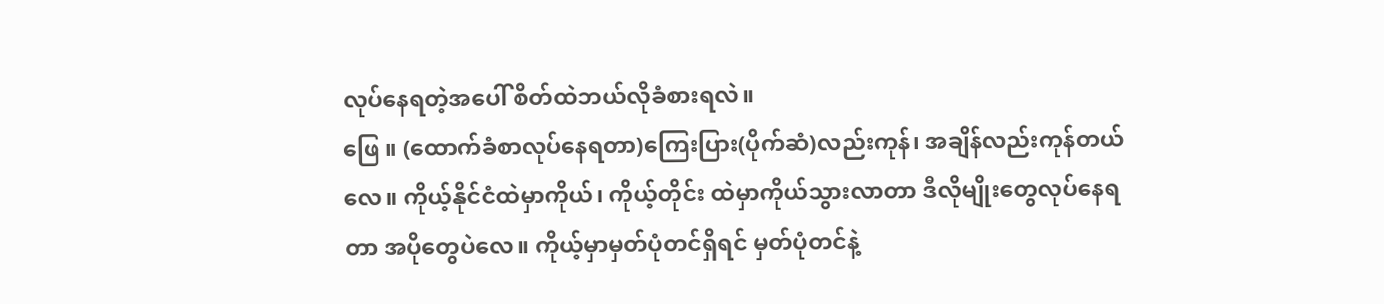လုပ်နေရတဲ့အပေါ် စိတ်ထဲဘယ်လိုခံစားရလဲ။
ဖြေ ။ (ထောက်ခံစာလုပ်နေရတာ)ကြေးပြား(ပိုက်ဆံ)လည်းကုန်၊ အချိန်လည်းကုန်တယ်လေ။ ကိုယ့်နိုင်ငံထဲမှာကိုယ်၊ ကိုယ့်တိုင်း ထဲမှာကိုယ်သွားလာတာ ဒီလိုမျိုးတွေလုပ်နေရတာ အပိုတွေပဲလေ။ ကိုယ့်မှာမှတ်ပုံတင်ရှိရင် မှတ်ပုံတင်နဲ့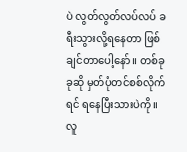ပဲ လွတ်လွတ်လပ်လပ် ခရီးသွားလို့ရနေတာ ဖြစ်ချင်တာပေါ့နော်။ တစ်ခုခုဆို မှတ်ပုံတင်စစ်လိုက်ရင် ရနေပြီးသားပဲကို။ လူ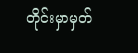တိုင်းမှာမှတ်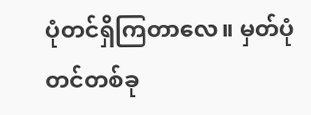ပုံတင်ရှိကြတာလေ။ မှတ်ပုံတင်တစ်ခု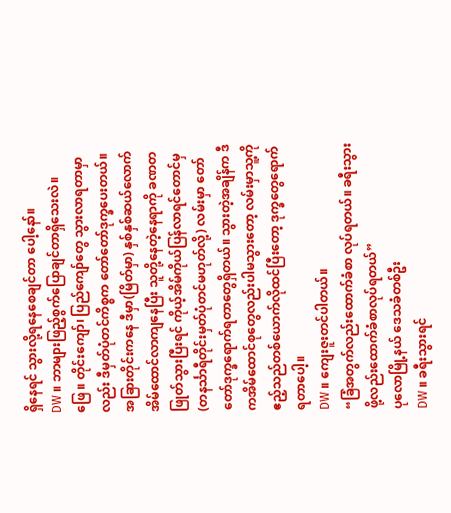ရှိနေရင် သွားလို့ရနေစေချင်တာ ပေါ့နော်။
DW ။ ဘာများဖြည့်စွက်ပြောချင်တာရှိသေးလဲ။
ဖြေ ။ တိုင်းကျော်၊ ပြည်ကျော်တွေ သွားလာရတာမှာလည်း ဒီမှတ်ပုံတင်ကိစ္စက တော်တော်ဒုက္ခပေးတယ်။ အခြားတိုင်းကနေ ဒီမှာ(မြိတ်မှာ) နှစ်နှစ်ဆယ်လောက် အိမ်ထောင်လာကျနေပြီး သူတို့နေတဲ့နေရာကို ခဏတဖြုတ်သွားပြီးရင် ကိုယ့်အိမ်ကိုယ်ပြန်လာရင်တောင်မှ (တနင်္သာရီတိုင်းမှတ်ပုံတင်မဟုတ်လို့) လမ်းမှာ တော်တော်ဒုက္ခရောက်ရတာတွေရှိတယ်။ သွားတဲ့အချိန်က ဒီကအိမ်ထောင်စုတွေလည်းပါမသွားတော့ လမ်းမှာသူ့ကို ဧည့်သည်တစ်ယောက်လိုထင်ပြီးတော့ ဒုက္ခတွေရောက်ရတာပေါ့။
DW ။ ကျေးဇူးတင်ပါတယ်။
“ခြံအတွက်လည်းထောက်ခံစာ လုပ်ရတယ်။ ခရီးသွားဖို့လည်းထောက်ခံစာလုပ်ရတယ်”
ပုလောမြို့နယ် ဒေသခံတစ်ဦး
DW ။ ခရီးသွားရင်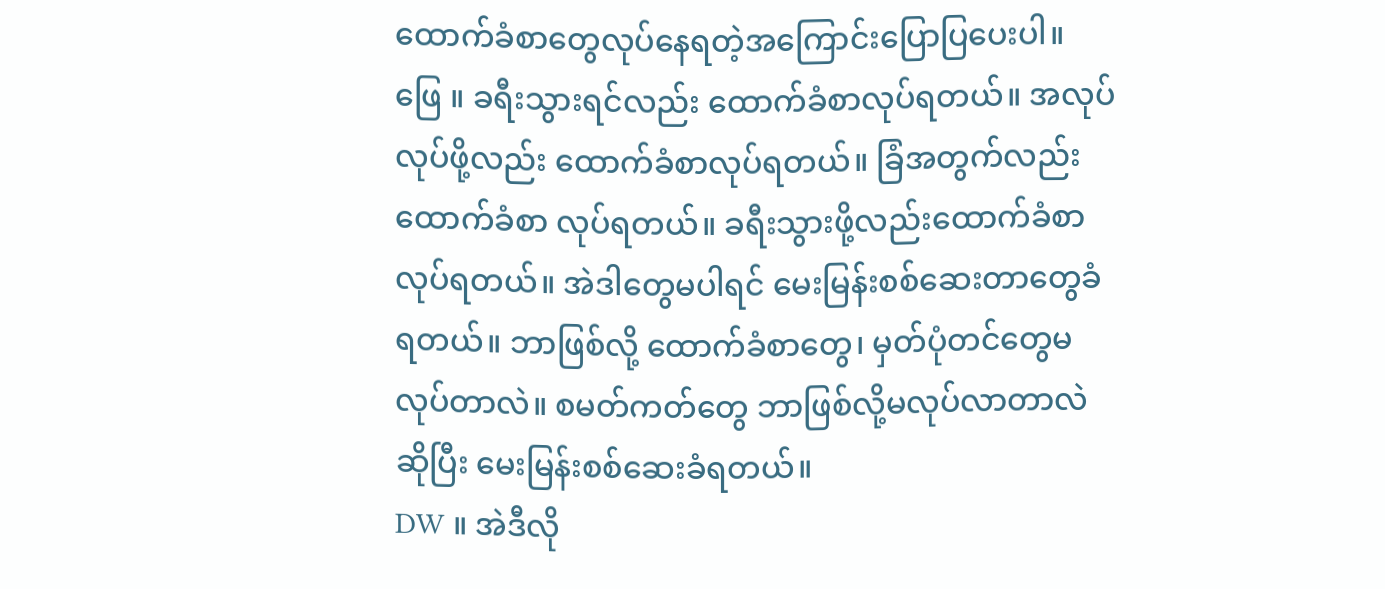ထောက်ခံစာတွေလုပ်နေရတဲ့အကြောင်းပြောပြပေးပါ။
ဖြေ ။ ခရီးသွားရင်လည်း ထောက်ခံစာလုပ်ရတယ်။ အလုပ်လုပ်ဖို့လည်း ထောက်ခံစာလုပ်ရတယ်။ ခြံအတွက်လည်းထောက်ခံစာ လုပ်ရတယ်။ ခရီးသွားဖို့လည်းထောက်ခံစာလုပ်ရတယ်။ အဲဒါတွေမပါရင် မေးမြန်းစစ်ဆေးတာတွေခံရတယ်။ ဘာဖြစ်လို့ ထောက်ခံစာတွေ၊ မှတ်ပုံတင်တွေမလုပ်တာလဲ။ စမတ်ကတ်တွေ ဘာဖြစ်လို့မလုပ်လာတာလဲ ဆိုပြီး မေးမြန်းစစ်ဆေးခံရတယ်။
DW ။ အဲဒီလို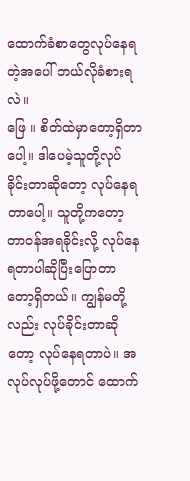ထောက်ခံစာတွေလုပ်နေရတဲ့အပေါ် ဘယ်လိုခံစားရလဲ။
ဖြေ ။ စိတ်ထဲမှာတော့ရှိတာပေါ့။ ဒါပေမဲ့သူတို့လုပ်ခိုင်းတာဆိုတော့ လုပ်နေရတာပေါ့။ သူတို့ကတော့ တာဝန်အရခိုင်းလို့ လုပ်နေရတာပါဆိုပြီးပြောတာတော့ရှိတယ်။ ကျွန်မတို့လည်း လုပ်ခိုင်းတာဆိုတော့ လုပ်နေရတာပဲ။ အလုပ်လုပ်ဖို့တောင် ထောက်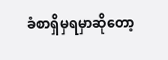ခံစာရှိမှရမှာဆိုတော့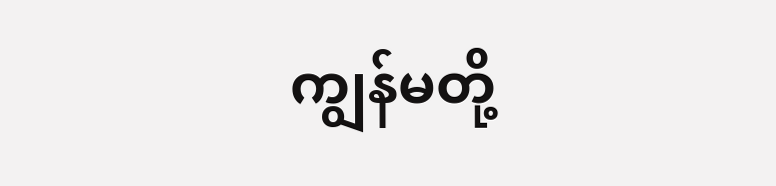ကျွန်မတို့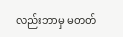လည်းဘာမှ မတတ်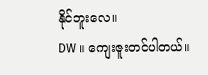နိုင်ဘူးလေ။
DW ။ ကျေးဇူးတင်ပါတယ်။